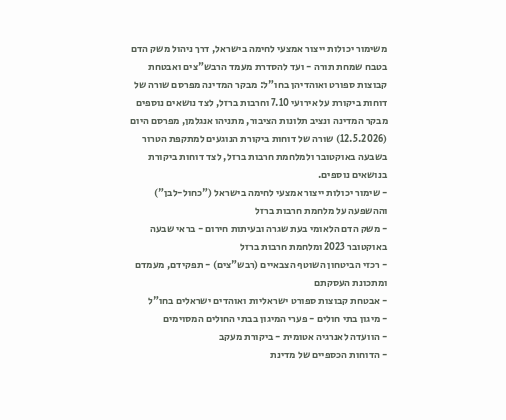משימור יכולות ייצור אמצעי לחימה בישראל, דרך ניהול משק הדם בטבח שמחת תורה - ועד להסדרת מעמד הרבש"צים ואבטחת קבוצות ספורט ואוהדיהן בחו"ל: מבקר המדינה מפרסם שורה של דוחות ביקורת על אירועי 7.10 וחרבות ברזל, לצד נושאים נוספים
מבקר המדינה ונציב תלונות הציבור, מתניהו אנגלמן, מפרסם היום (12.5.2026) שורה של דוחות ביקורת הנוגעים למתקפת הטרור בשבעה באוקטובר ולמלחמת חרבות ברזל, לצד דוחות ביקורת בנושאים נוספים.
- שימור יכולות ייצור אמצעי לחימה בישראל ("כחול-לבן") וההשפעה על מלחמת חרבות ברזל
- משק הדם הלאומי בעת שגרה ובעיתות חירום - בראי שבעה באוקטובר 2023 ומלחמת חרבות ברזל
- רכזי הביטחון השוטף הצבאיים (רבש"צים) - תפקידם, מעמדם ומתכונת העסקתם
- אבטחת קבוצות ספורט ישראליות ואוהדים ישראלים בחו"ל
- מיגון בתי חולים - פערי המיגון בבתי החולים המסוימים
- הוועדה לאנרגיה אטומית - ביקורת מעקב
- הדוחות הכספיים של מדינת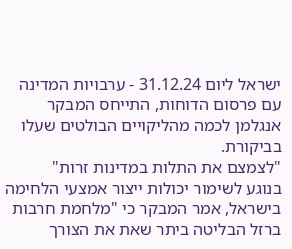ישראל ליום 31.12.24 - ערבויות המדינה
עם פרסום הדוחות, התייחס המבקר אנגלמן לכמה מהליקויים הבולטים שעלו בביקורת.
"לצמצם את התלות במדינות זרות"
בנוגע לשימור יכולות ייצור אמצעי הלחימה בישראל, אמר המבקר כי "מלחמת חרבות ברזל הבליטה ביתר שאת את הצורך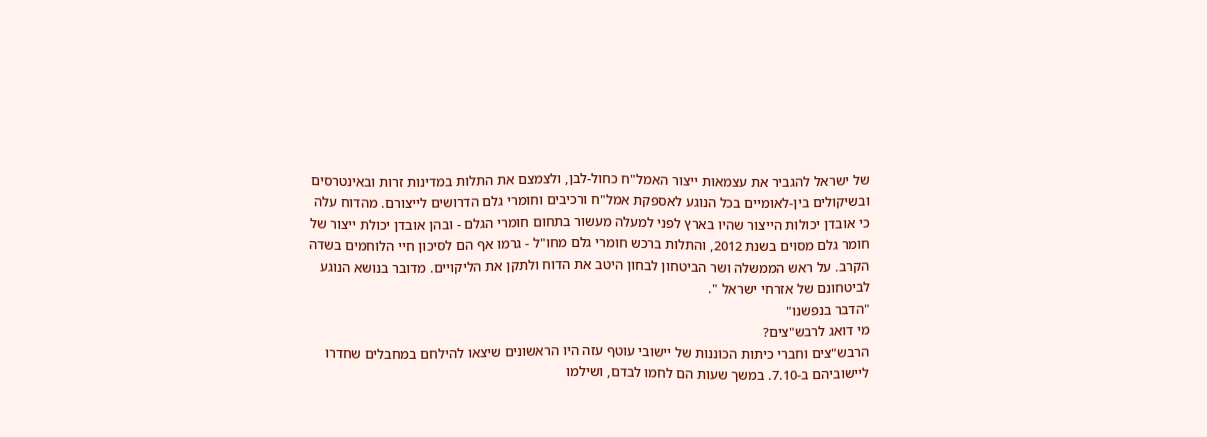של ישראל להגביר את עצמאות ייצור האמל"ח כחול-לבן, ולצמצם את התלות במדינות זרות ובאינטרסים ובשיקולים בין-לאומיים בכל הנוגע לאספקת אמל"ח ורכיבים וחומרי גלם הדרושים לייצורם. מהדוח עלה כי אובדן יכולות הייצור שהיו בארץ לפני למעלה מעשור בתחום חומרי הגלם - ובהן אובדן יכולת ייצור של חומר גלם מסוים בשנת 2012, והתלות ברכש חומרי גלם מחו"ל - גרמו אף הם לסיכון חיי הלוחמים בשדה הקרב. על ראש הממשלה ושר הביטחון לבחון היטב את הדוח ולתקן את הליקויים. מדובר בנושא הנוגע לביטחונם של אזרחי ישראל ".
"הדבר בנפשנו"
מי דואג לרבש"צים?
הרבש"צים וחברי כיתות הכוננות של יישובי עוטף עזה היו הראשונים שיצאו להילחם במחבלים שחדרו ליישוביהם ב-7.10. במשך שעות הם לחמו לבדם, ושילמו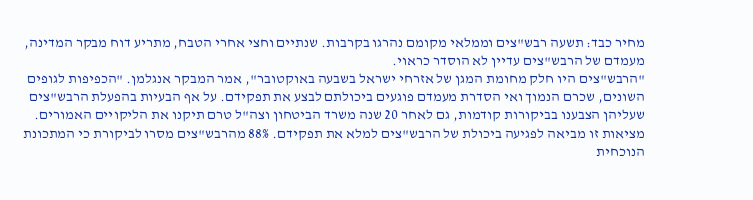מחיר כבד: תשעה רבש"צים וממלאי מקומם נהרגו בקרבות. שנתיים וחצי אחרי הטבח, מתריע דוח מבקר המדינה, מעמדם של הרבש"צים עדיין לא הוסדר כראוי.
"הרבש"צים היו חלק מחומת המגן של אזרחי ישראל בשבעה באוקטובר", אמר המבקר אנגלמן. "הכפיפות לגופים השונים, שכרם הנמוך ואי הסדרת מעמדם פוגעים ביכולתם לבצע את תפקידם. על אף הבעיות בהפעלת הרבש"צים שעליהן הצבענו בביקורות קודמות, גם לאחר 20 שנה משרד הביטחון וצה"ל טרם תיקנו את הליקויים האמורים. מציאות זו מביאה לפגיעה ביכולת של הרבש"צים למלא את תפקידם. 88% מהרבש"צים מסרו לביקורת כי המתכונת הנוכחית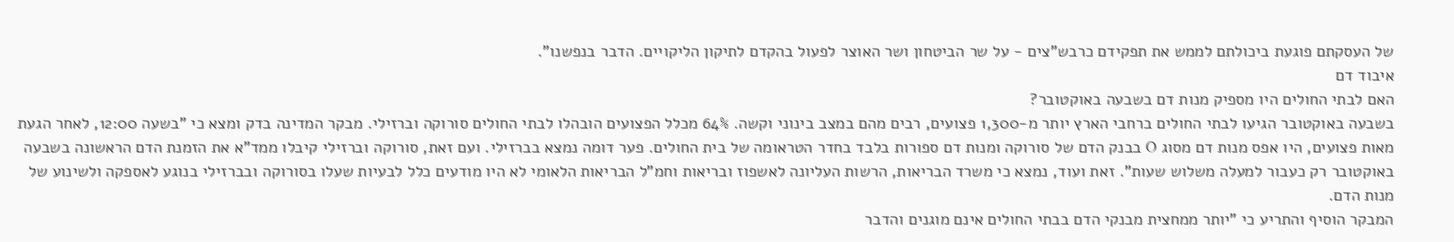של העסקתם פוגעת ביכולתם לממש את תפקידם כרבש"צים - על שר הביטחון ושר האוצר לפעול בהקדם לתיקון הליקויים. הדבר בנפשנו".
איבוד דם
האם לבתי החולים היו מספיק מנות דם בשבעה באוקטובר?
בשבעה באוקטובר הגיעו לבתי החולים ברחבי הארץ יותר מ-1,300 פצועים, רבים מהם במצב בינוני וקשה. 64% מכלל הפצועים הובהלו לבתי החולים סורוקה וברזילי. מבקר המדינה בדק ומצא כי "בשעה 12:00, לאחר הגעת מאות פצועים, היו אפס מנות דם מסוג O בבנק הדם של סורוקה ומנות דם ספורות בלבד בחדר הטראומה של בית החולים. פער דומה נמצא בברזילי. ועם זאת, סורוקה וברזילי קיבלו ממד"א את הזמנת הדם הראשונה בשבעה באוקטובר רק כעבור למעלה משלוש שעות". זאת ועוד, נמצא כי משרד הבריאות, הרשות העליונה לאשפוז ובריאות וחמ"ל הבריאות הלאומי לא היו מודעים כלל לבעיות שעלו בסורוקה ובברזילי בנוגע לאספקה ולשינוע של מנות הדם.
המבקר הוסיף והתריע כי "יותר ממחצית מבנקי הדם בבתי החולים אינם מוגנים והדבר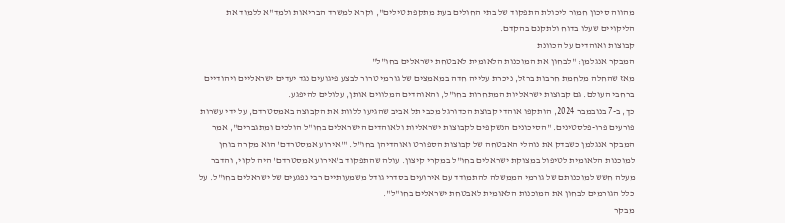מהווה סיכון חמור ליכולת התפקוד של בתי החולים בעת מתקפת טילים", וקרא למשרד הבריאות ולמד"א ללמוד את הליקויים שעלו בדוח ולתקנם בהקדם.
קבוצות ואוהדים על הכוונת
המבקר אנגלמן: "לבחון את המוכנות הלאומית לאבטחת ישראלים בחו"ל"
מאז שהחלה מלחמת חרבות ברזל, ניכרת עלייה חדה במאמצים של גורמי טרור לבצע פיגועים נגד יעדים ישראליים ויהודיים ברחבי העולם. גם קבוצות ישראליות המתחרות בחו"ל, והאוהדים המלווים אותן, עלולים להיפגע.
כך, ב-7 בנובמבר 2024, הותקפו אוהדי קבוצת הכדורגל מכבי תל אביב שהגיעו ללוות את הקבוצה באמסטרדם, על ידי עשרות פורעים פרו-פלסטינים. "הסיכונים הנשקפים לקבוצות ישראליות ולאוהדים הישראלים בחו"ל הולכים ומתגברים", אמר המבקר אנגלמן כשבדק את נוהלי האבטחה של קבוצות הספורט ואוהדיהן בחו"ל. "'אירוע אמסטרדם' הוא מקרה בוחן למוכנות הלאומית לטיפול במצוקת ישראלים בחו"ל במקרי קיצון. עולה שהתפקוד ב'אירוע אמסטרדם' היה לקוי, והדבר מעלה חשש למוכנותם של גורמי הממשלה להתמודד עם אירועים בסדרי גודל משמעותיים רבי נפגעים של ישראלים בחו"ל. על כלל הגורמים לבחון את המוכנות הלאומית לאבטחת ישראלים בחו"ל".
מבקר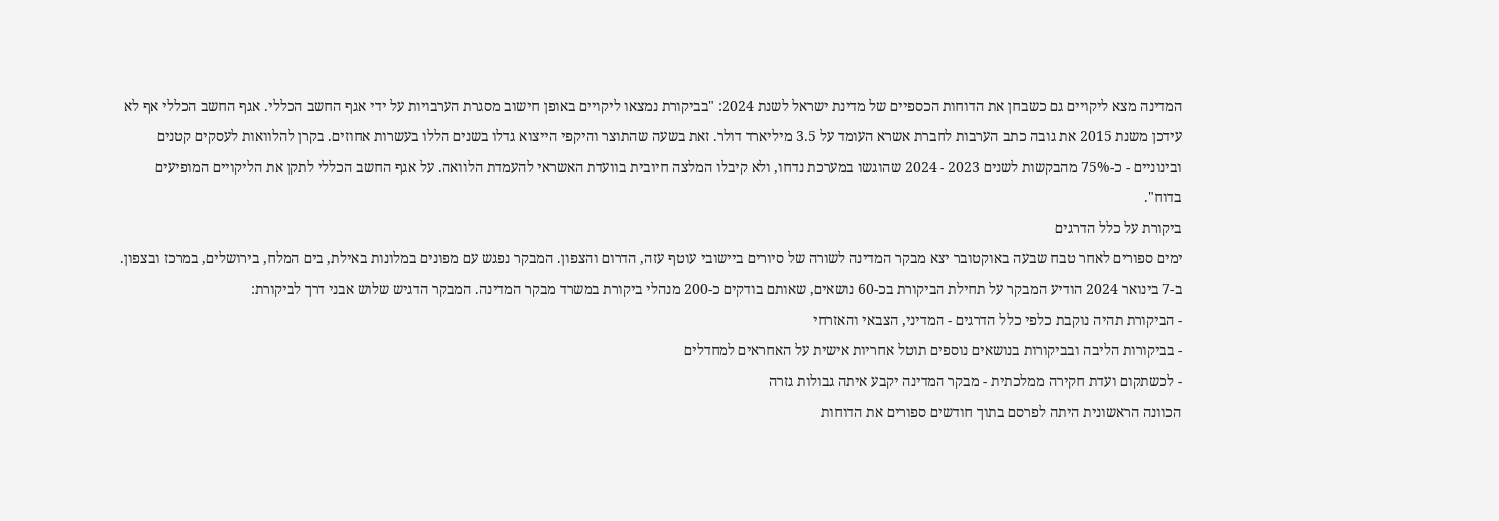המדינה מצא ליקויים גם כשבחן את הדוחות הכספיים של מדינת ישראל לשנת 2024: "בביקורת נמצאו ליקויים באופן חישוב מסגרת הערבויות על ידי אגף החשב הכללי. אגף החשב הכללי אף לא עידכן משנת 2015 את גובה כתב הערבות לחברת אשרא העומד על 3.5 מיליארד דולר. זאת בשעה שהתוצר והיקפי הייצוא גדלו בשנים הללו בעשרות אחוזים. בקרן להלוואות לעסקים קטנים ובינוניים - כ-75% מהבקשות לשנים 2023 - 2024 שהוגשו במערכת נדחו, ולא קיבלו המלצה חיובית בוועדת האשראי להעמדת הלוואה. על אגף החשב הכללי לתקן את הליקויים המופיעים בדוח".
ביקורת על כלל הדרגים
ימים ספורים לאחר טבח שבעה באוקטובר יצא מבקר המדינה לשורה של סיורים ביישובי עוטף עזה, הדרום והצפון. המבקר נפגש עם מפונים במלונות באילת, בים המלח, בירושלים, במרכז ובצפון.
ב-7 בינואר 2024 הודיע המבקר על תחילת הביקורת בכ-60 נושאים, שאותם בודקים כ-200 מנהלי ביקורת במשרד מבקר המדינה. המבקר הדגיש שלוש אבני דרך לביקורת:
- הביקורת תהיה נוקבת כלפי כלל הדרגים - המדיני, הצבאי והאזרחי
- בביקורות הליבה ובביקורות בנושאים נוספים תוטל אחריות אישית על האחראים למחדלים
- לכשתקום ועדת חקירה ממלכתית - מבקר המדינה יקבע איתה גבולות גזרה
הכוונה הראשונית היתה לפרסם בתוך חודשים ספורים את הדוחות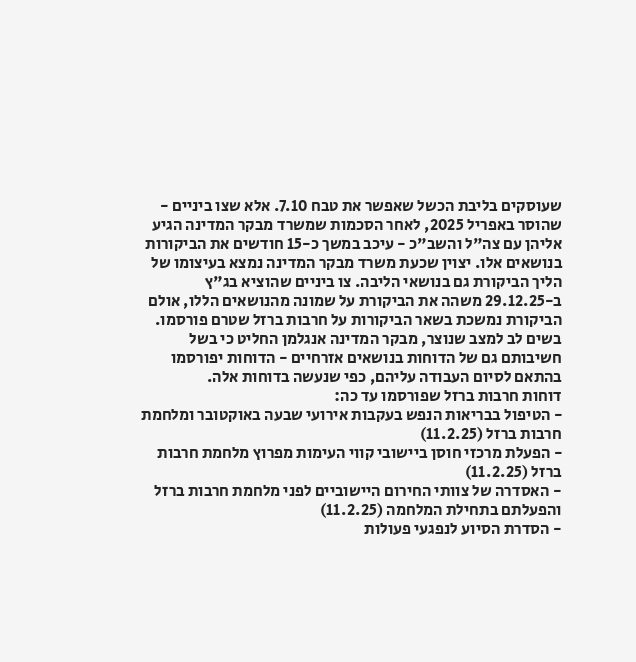שעוסקים בליבת הכשל שאפשר את טבח 7.10. אלא שצו ביניים - שהוסר באפריל 2025, לאחר הסכמות שמשרד מבקר המדינה הגיע אליהן עם צה"ל והשב"כ - עיכב במשך כ-15 חודשים את הביקורות בנושאים אלו. יצוין שכעת משרד מבקר המדינה נמצא בעיצומו של הליך הביקורת גם בנושאי הליבה. צו ביניים שהוציא בג"ץ ב-29.12.25 משהה את הביקורת על שמונה מהנושאים הללו, אולם הביקורת נמשכת בשאר הביקורות על חרבות ברזל שטרם פורסמו.
בשים לב למצב שנוצר, מבקר המדינה אנגלמן החליט כי בשל חשיבותם גם של הדוחות בנושאים אזרחיים - הדוחות יפורסמו בהתאם לסיום העבודה עליהם, כפי שנעשה בדוחות אלה.
דוחות חרבות ברזל שפורסמו עד כה:
- הטיפול בבריאות הנפש בעקבות אירועי שבעה באוקטובר ומלחמת חרבות ברזל (11.2.25)
- הפעלת מרכזי חוסן ביישובי קווי העימות מפרוץ מלחמת חרבות ברזל (11.2.25)
- האסדרה של צוותי החירום היישוביים לפני מלחמת חרבות ברזל והפעלתם בתחילת המלחמה (11.2.25)
- הסדרת הסיוע לנפגעי פעולות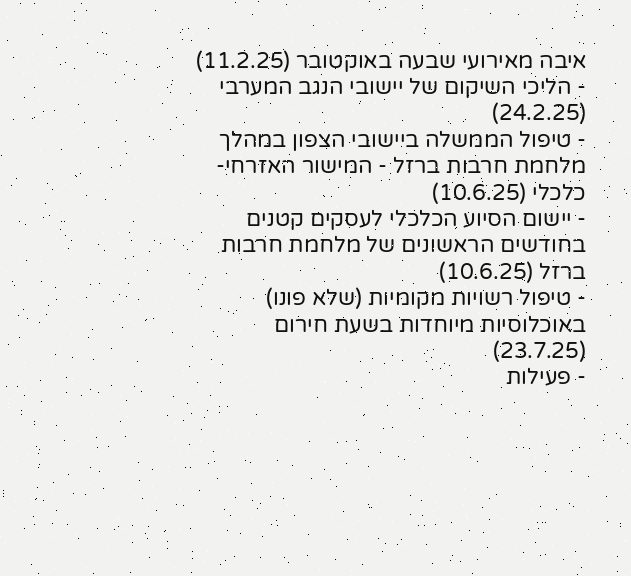איבה מאירועי שבעה באוקטובר (11.2.25)
- הליכי השיקום של יישובי הנגב המערבי (24.2.25)
- טיפול הממשלה ביישובי הצפון במהלך מלחמת חרבות ברזל - המישור האזרחי-כלכלי (10.6.25)
- יישום הסיוע הכלכלי לעסקים קטנים בחודשים הראשונים של מלחמת חרבות ברזל (10.6.25)
- טיפול רשויות מקומיות (שלא פונו) באוכלוסיות מיוחדות בשעת חירום (23.7.25)
- פעילות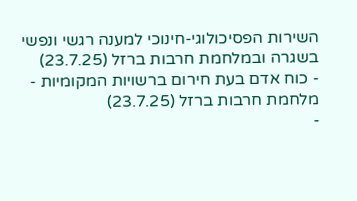השירות הפסיכולוגי-חינוכי למענה רגשי ונפשי בשגרה ובמלחמת חרבות ברזל (23.7.25)
- כוח אדם בעת חירום ברשויות המקומיות - מלחמת חרבות ברזל (23.7.25)
-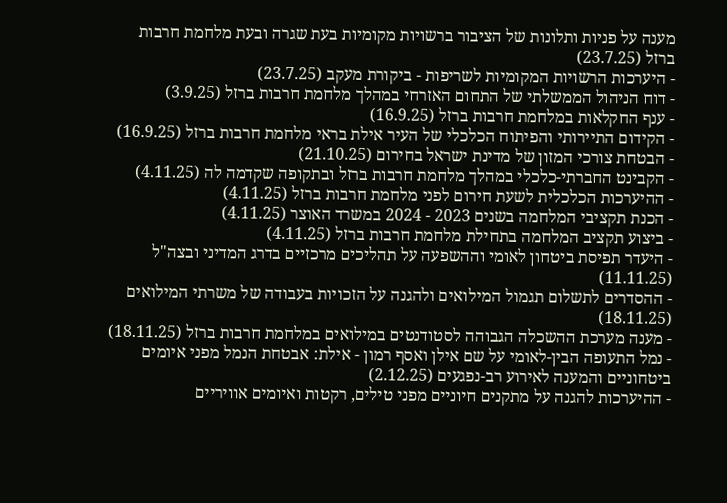מענה על פניות ותלונות של הציבור ברשויות מקומיות בעת שגרה ובעת מלחמת חרבות ברזל (23.7.25)
- היערכות הרשויות המקומיות לשריפות - ביקורת מעקב (23.7.25)
- דוח הניהול הממשלתי של התחום האזרחי במהלך מלחמת חרבות ברזל (3.9.25)
- ענף החקלאות במלחמת חרבות ברזל (16.9.25)
- הקידום התיירותי והפיתוח הכלכלי של העיר אילת בראי מלחמת חרבות ברזל (16.9.25)
- הבטחת צורכי המזון של מדינת ישראל בחירום (21.10.25)
- הקבינט החברתי-כלכלי במהלך מלחמת חרבות ברזל ובתקופה שקדמה לה (4.11.25)
- ההיערכות הכלכלית לשעת חירום לפני מלחמת חרבות ברזל (4.11.25)
- הכנת תקציבי המלחמה בשנים 2023 - 2024 במשרד האוצר (4.11.25)
- ביצוע תקציב המלחמה בתחילת מלחמת חרבות ברזל (4.11.25)
- היעדר תפיסת ביטחון לאומי וההשפעה על תהליכים מרכזיים בדרג המדיני ובצה"ל (11.11.25)
- ההסדרים לתשלום תגמול המילואים ולהגנה על הזכויות בעבודה של משרתי המילואים (18.11.25)
- מענה מערכת ההשכלה הגבוהה לסטודנטים במילואים במלחמת חרבות ברזל (18.11.25)
- נמל התעופה הבין-לאומי על שם אילן ואסף רמון - אילת: אבטחת הנמל מפני איומים ביטחוניים והמענה לאירוע רב-נפגעים (2.12.25)
- ההיערכות להגנה על מתקנים חיוניים מפני טילים, רקטות ואיומים אוויריים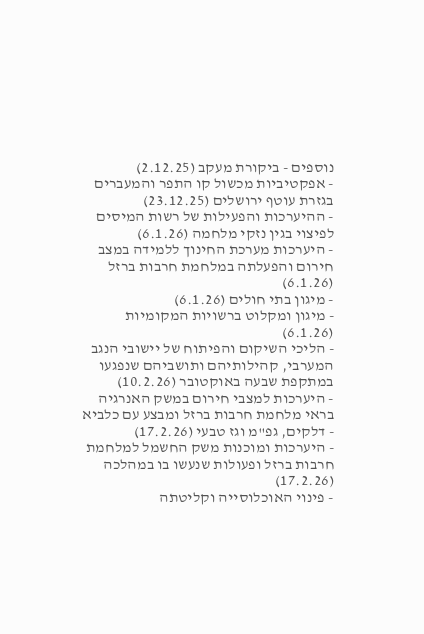נוספים - ביקורת מעקב (2.12.25)
- אפקטיביות מכשול קו התפר והמעברים בגזרת עוטף ירושלים (23.12.25)
- ההיערכות והפעילות של רשות המיסים לפיצוי בגין נזקי מלחמה (6.1.26)
- היערכות מערכת החינוך ללמידה במצב חירום והפעלתה במלחמת חרבות ברזל (6.1.26)
- מיגון בתי חולים (6.1.26)
- מיגון ומקלוט ברשויות המקומיות (6.1.26)
- הליכי השיקום והפיתוח של יישובי הנגב המערבי, קהילותיהם ותושביהם שנפגעו במתקפת שבעה באוקטובר (10.2.26)
- היערכות למצבי חירום במשק האנרגיה בראי מלחמת חרבות ברזל ומבצע עם כלביא - דלקים, גפ"מ וגז טבעי (17.2.26)
- היערכות ומוכנות משק החשמל למלחמת חרבות ברזל ופעולות שנעשו בו במהלכה (17.2.26)
- פינוי האוכלוסייה וקליטתה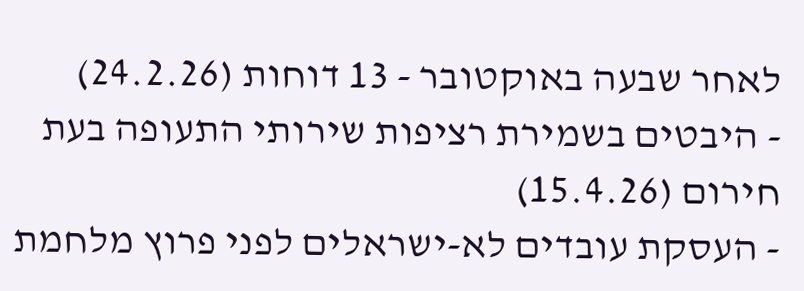לאחר שבעה באוקטובר - 13 דוחות (24.2.26)
- היבטים בשמירת רציפות שירותי התעופה בעת חירום (15.4.26)
- העסקת עובדים לא-ישראלים לפני פרוץ מלחמת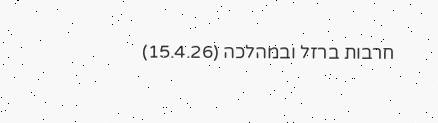חרבות ברזל ובמהלכה (15.4.26)